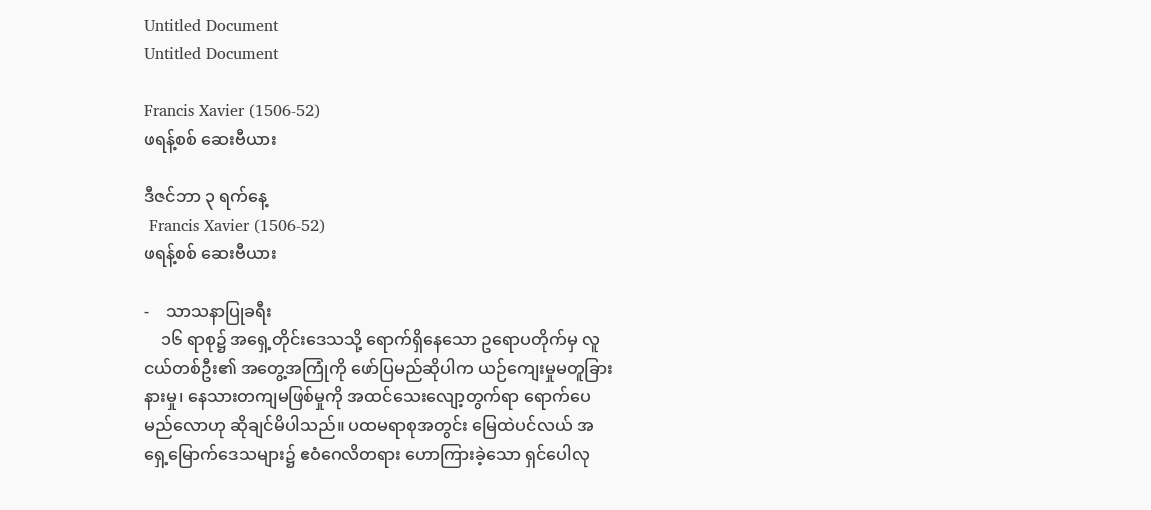Untitled Document
Untitled Document

Francis Xavier (1506-52)
ဖရန့်စစ် ဆေးဗီယား

ဒီဇင်ဘာ ၃ ရက်နေ့
 Francis Xavier (1506-52)
ဖရန့်စစ် ဆေးဗီယား

-    သာသနာပြုခရီး
    ၁၆ ရာစု၌ အရှေ့တိုင်းဒေသသို့ ရောက်ရှိနေသော ဥရောပတိုက်မှ လူငယ်တစ်ဦး၏ အတွေ့အကြုံကို ဖော်ပြမည်ဆိုပါက ယဉ်ကျေးမှုမတူခြားနားမှု၊ နေသားတကျမဖြစ်မှုကို အထင်သေးလျော့တွက်ရာ ရောက်ပေမည်လောဟု ဆိုချင်မိပါသည်။ ပထမရာစုအတွင်း မြေထဲပင်လယ် အရှေ့မြောက်ဒေသများ၌ ဧဝံဂေလိတရား ဟောကြားခဲ့သော ရှင်ပေါလု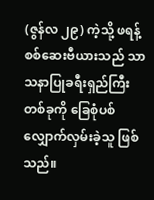(ဇွန်လ ၂၉) ကဲ့သို့ ဖရန့်စစ်ဆေးဗီယားသည် သာသနာပြုခရီးရှည်ကြီးတစ်ခုကို ခြေစုံပစ် လျှောက်လှမ်းခဲ့သူ ဖြစ်သည်။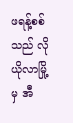ဖရန့်စစ်သည် လိုယိုလာမြို့မှ အီ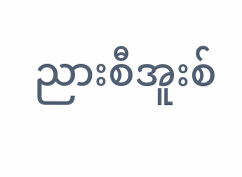ညားစီအူးစ်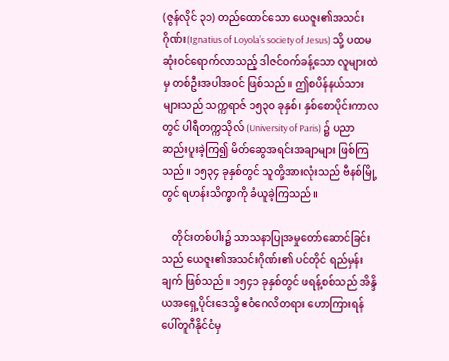(ဇွန်လိုင် ၃၁) တည်ထောင်သော ယေဇူး၏အသင်းဂိုဏ်း(Ignatius of Loyola’s society of Jesus) သို့ ပထမဆုံးဝင်ရောက်လာသည့် ဒါဇင်ဝက်ခန့်သော လူများထဲမှ တစ်ဦးအပါအဝင် ဖြစ်သည်။ ဤစပိန်နယ်သားများသည် သက္ကရာဇ် ၁၅၃၀ ခုနှစ်၊ နှစ်စောပိုင်းကာလတွင် ပါရီတက္ကသိုလ် (University of Paris) ၌ ပညာဆည်းပူးခဲ့ကြ၍ မိတ်ဆွေအရင်းအချာများ ဖြစ်ကြသည်။ ၁၅၃၄ ခုနှစ်တွင် သူတို့အားလုံးသည် ဗီနစ်မြို့တွင် ရဟန်းသိက္ခာကို ခံယူခဲ့ကြသည်။

    တိုင်းတစ်ပါး၌ သာသနာပြုအမှုတော်ဆောင်ခြင်းသည် ယေဇူး၏အသင်းဂိုဏ်း၏ ပင်တိုင် ရည်မှန်းချက် ဖြစ်သည်။ ၁၅၄၁ ခုနှစ်တွင် ဖရန့်စစ်သည် အိန္ဒိယအရှေ့ပိုင်းဒေသို့ ဧဝံဂေလိတရား ဟောကြားရန် ပေါ်တူဂီနိုင်ငံမှ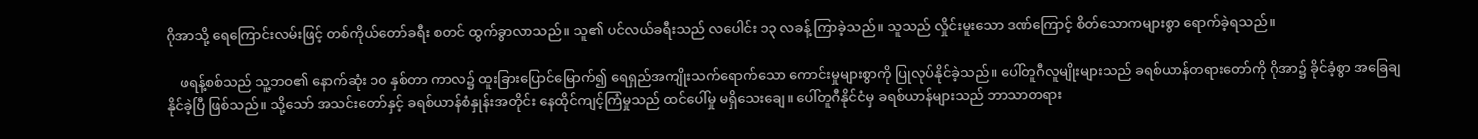ဂိုအာသို့ ရေကြောင်းလမ်းဖြင့် တစ်ကိုယ်တော်ခရီး စတင် ထွက်ခွာလာသည်။ သူ၏ ပင်လယ်ခရီးသည် လပေါင်း ၁၃ လခန့် ကြာခဲ့သည်။ သူသည် လှိုင်းမူးသော ဒဏ်ကြောင့် စိတ်သောကများစွာ ရောက်ခဲ့ရသည်။

    ဖရန့်စစ်သည် သူ့ဘဝ၏ နောက်ဆုံး ၁၀ နှစ်တာ ကာလ၌ ထူးခြားပြောင်မြောက်၍ ရေရှည်အကျိုးသက်ရောက်သော ကောင်းမှုများစွာကို ပြုလုပ်နိုင်ခဲ့သည်။ ပေါ်တူဂီလူမျိုးများသည် ခရစ်ယာန်တရားတော်ကို ဂိုအာ၌ ခိုင်ခံ့စွာ အခြေချနိုင်ခဲ့ပြီ ဖြစ်သည်။ သို့သော် အသင်းတော်နှင့် ခရစ်ယာန်စံနှုန်းအတိုင်း နေထိုင်ကျင့်ကြံမှုသည် ထင်ပေါ်မှု မရှိသေးချေ။ ပေါ်တူဂီနိုင်ငံမှ ခရစ်ယာန်များသည် ဘာသာတရား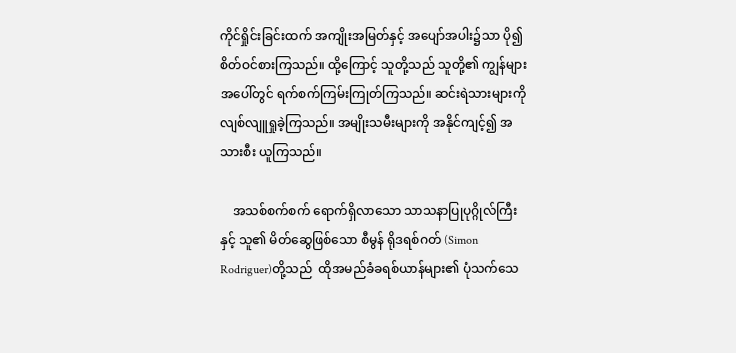ကိုင်ရှိုင်းခြင်းထက် အကျိုးအမြတ်နှင့် အပျော်အပါး၌သာ ပို၍ စိတ်ဝင်စားကြသည်။ ထို့ကြောင့် သူတို့သည် သူတို့၏ ကျွန်များအပေါ်တွင် ရက်စက်ကြမ်းကြုတ်ကြသည်။ ဆင်းရဲသားများကို လျစ်လျူရှုခဲ့ကြသည်။ အမျိုးသမီးများကို အနိုင်ကျင့်၍ အသားစီး ယူကြသည်။

    အသစ်စက်စက် ရောက်ရှိလာသော သာသနာပြုပုဂ္ဂိုလ်ကြီးနှင့် သူ၏ မိတ်ဆွေဖြစ်သော စီမွန် ရိုဒရစ်ဂတ် (Simon Rodriguer)တို့သည်  ထိုအမည်ခံခရစ်ယာန်များ၏ ပုံသက်သေ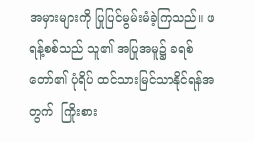အမှားများကို ပြုပြင်မွမ်းမံခဲ့ကြသည်။ ဖရန့်စစ်သည် သူ၏ အပြုအမူ၌ ခရစ်တော်၏ ပုံရိပ် ထင်သားမြင်သာနိုင်ရန်အတွက်  ကြိုးစား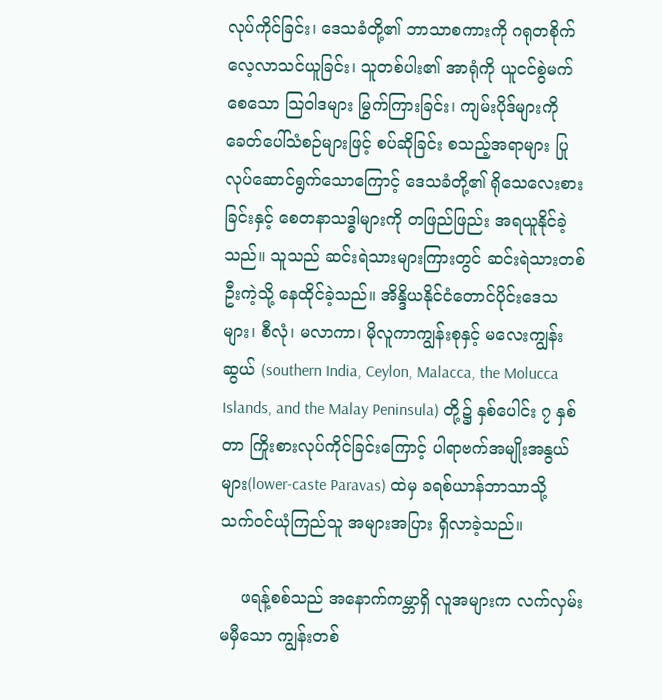လုပ်ကိုင်ခြင်း၊ ဒေသခံတို့၏ ဘာသာစကားကို ဂရုတစိုက် လေ့လာသင်ယူခြင်း၊ သူတစ်ပါး၏ အာရုံကို ယူငင်စွဲမက်စေသော သြဝါဒများ မြွက်ကြားခြင်း၊ ကျမ်းပိုဒ်များကို ခေတ်ပေါ်သံစဉ်များဖြင့် စပ်ဆိုခြင်း စသည့်အရာများ ပြုလုပ်ဆောင်ရွက်သောကြောင့် ဒေသခံတို့၏ ရိုသေလေးစားခြင်းနှင့် စေတနာသဒ္ဓါများကို တဖြည်ဖြည်း အရယူနိုင်ခဲ့သည်။ သူသည် ဆင်းရဲသားများကြားတွင် ဆင်းရဲသားတစ်ဦးကဲ့သို့ နေထိုင်ခဲ့သည်။ အိန္ဒိယနိုင်ငံတောင်ပိုင်းဒေသများ၊ စီလုံ၊ မလာကာ၊ မိုလူကာကျွန်းစုနှင့် မလေးကျွန်းဆွယ် (southern India, Ceylon, Malacca, the Molucca Islands, and the Malay Peninsula) တို့၌ နှစ်ပေါင်း ၇ နှစ်တာ ကြိုးစားလုပ်ကိုင်ခြင်းကြောင့် ပါရာဗက်အမျိုးအနွယ်များ(lower-caste Paravas) ထဲမှ ခရစ်ယာန်ဘာသာသို့ သက်ဝင်ယုံကြည်သူ အများအပြား ရှိလာခဲ့သည်။

    ဖရန့်စစ်သည် အနောက်ကမ္ဘာရှိ လူအများက လက်လှမ်းမမှီသော ကျွန်းတစ်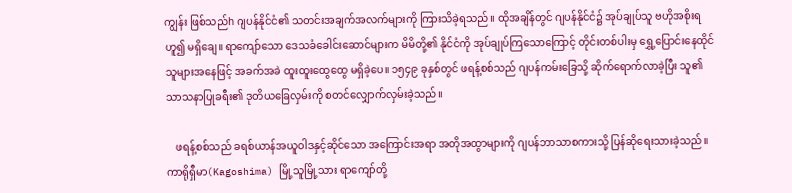ကျွန်း ဖြစ်သည်h ဂျပန်နိုင်ငံ၏ သတင်းအချက်အလက်များကို ကြားသိခဲ့ရသည်။ ထိုအချိန်တွင် ဂျပန်နိုင်ငံ၌ အုပ်ချုပ်သူ ဗဟိုအစိုးရဟူ၍ မရှိချေ။ ရာကျော်သော ဒေသခံခေါင်းဆောင်များက မိမိတို့၏ နိုင်ငံကို အုပ်ချုပ်ကြသောကြောင့် တိုင်းတစ်ပါးမှ ရွှေ့ပြောင်းနေထိုင်သူများအနေဖြင့် အခက်အခဲ ထူးထူးထွေထွေ မရှိခဲ့ပေ။ ၁၅၄၉ ခုနှစ်တွင် ဖရန့်စစ်သည် ဂျပန်ကမ်းခြေသို့ ဆိုက်ရောက်လာခဲ့ပြီး သူ၏ သာသနာပြုခရီး၏ ဒုတိယခြေလှမ်းကို စတင်လျှောက်လှမ်းခဲ့သည်။

    ဖရန့်စစ်သည် ခရစ်ယာန်အယူဝါဒနှင့်ဆိုင်သော အကြောင်းအရာ အတိုအထွာများကို ဂျပန်ဘာသာစကားသို့ ပြန်ဆိုရေးသားခဲ့သည်။ ကာရိုရှီမာ(Kagoshima) မြို့သူမြို့သား ရာကျော်တို့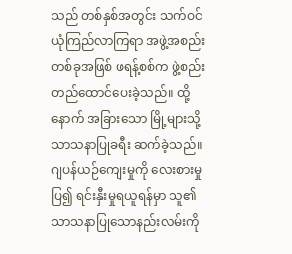သည် တစ်နှစ်အတွင်း သက်ဝင်ယုံကြည်လာကြရာ အဖွဲ့အစည်းတစ်ခုအဖြစ် ဖရန့်စစ်က ဖွဲ့စည်းတည်ထောင်ပေးခဲ့သည်။ ထို့နောက် အခြားသော မြို့များသို့ သာသနာပြုခရီး ဆက်ခဲ့သည်။ ဂျပန်ယဉ်ကျေးမှုကို လေးစားမှုပြ၍ ရင်းနှီးမှုရယူရန်မှာ သူ၏ သာသနာပြုသောနည်းလမ်းကို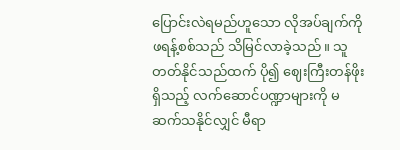ပြောင်းလဲရမည်ဟူသော လိုအပ်ချက်ကို ဖရန့်စစ်သည် သိမြင်လာခဲ့သည်။ သူ တတ်နိုင်သည်ထက် ပို၍ ဈေးကြီးတန်ဖိုးရှိသည့် လက်ဆောင်ပဏ္ဍာများကို မဆက်သနိုင်လျှင် မီရာ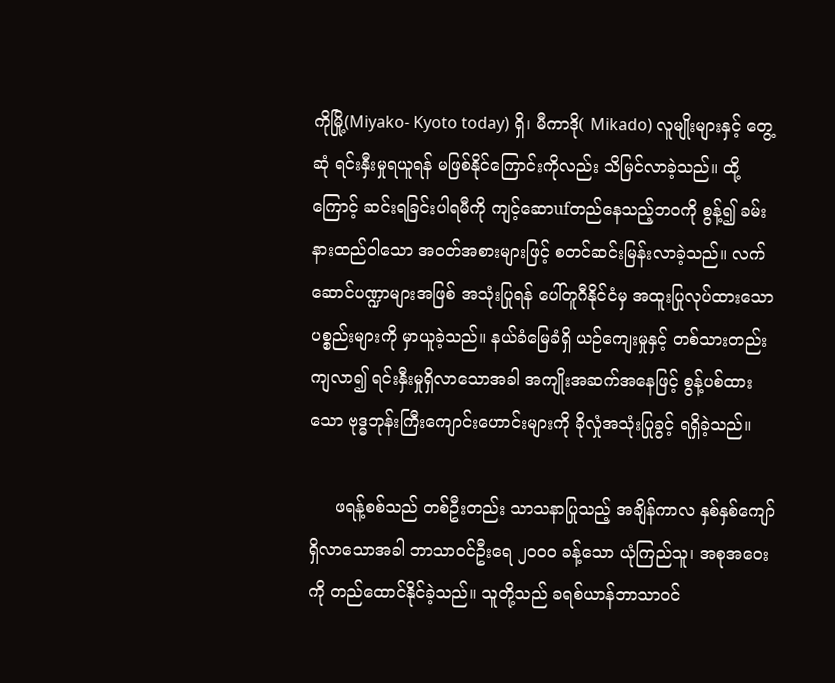ကိုမြို့(Miyako- Kyoto today) ရှိ၊ မီကာဒို( Mikado) လူမျိုးများနှင့် တွေ့ဆုံ ရင်းနှီးမှုရယူရန် မဖြစ်နိုင်ကြောင်းကိုလည်း သိမြင်လာခဲ့သည်။ ထို့ကြောင့် ဆင်းရခြင်းပါရမီကို ကျင့်ဆောufတည်နေသည့်ဘဝကို စွန့်၍ ခမ်းနားထည်ဝါသော အဝတ်အစားများဖြင့် စတင်ဆင်းမြန်းလာခဲ့သည်။ လက်ဆောင်ပဏ္ဍာများအဖြစ် အသုံးပြုရန် ပေါ်တူဂီနိုင်ငံမှ အထူးပြုလုပ်ထားသောပစ္စည်းများကို မှာယူခဲ့သည်။ နယ်ခံမြေခံရှိ ယဉ်ကျေးမှုနှင့် တစ်သားတည်းကျလာ၍ ရင်းနှီးမှုရှိလာသောအခါ အကျိုးအဆက်အနေဖြင့် စွန့်ပစ်ထားသော ဗုဒ္ဓဘုန်းကြီးကျောင်းဟောင်းများကို ခိုလှုံအသုံးပြုခွင့် ရရှိခဲ့သည်။

     ဖရန့်စစ်သည် တစ်ဦးတည်း သာသနာပြုသည့် အချိန်ကာလ နှစ်နှစ်ကျော်ရှိလာသောအခါ ဘာသာဝင်ဦးရေ ၂၀၀၀ ခန့်သော ယုံကြည်သူ၊ အစုအဝေးကို တည်ထောင်နိုင်ခဲ့သည်။ သူတို့သည် ခရစ်ယာန်ဘာသာဝင်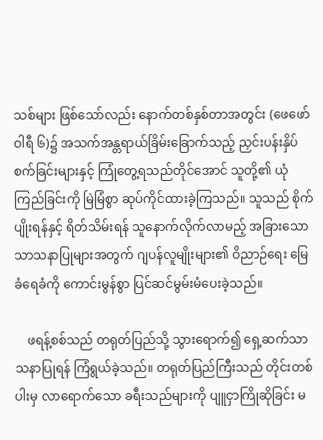သစ်များ ဖြစ်သော်လည်း နောက်တစ်နှစ်တာအတွင်း (ဖေဖော်ဝါရီ ၆)၌ အသက်အန္တရာယ်ခြိမ်းခြောက်သည့် ညှင်းပန်းနှိပ်စက်ခြင်းများနှင့် ကြုံတွေ့ရသည်တိုင်အောင် သူတို့၏ ယုံကြည်ခြင်းကို မြဲမြံစွာ ဆုပ်ကိုင်ထားခဲ့ကြသည်။ သူသည် စိုက်ပျိုးရန်နှင့် ရိတ်သိမ်းရန် သူနောက်လိုက်လာမည့် အခြားသော သာသနာပြုများအတွက် ဂျပန်လူမျိုးများ၏ ဝိညာဉ်ရေး မြေခံရေခံကို ကောင်းမွန်စွာ ပြင်ဆင်မွမ်းမံပေးခဲ့သည်။

    ဖရန့်စစ်သည် တရုတ်ပြည်သို့ သွားရောက်၍ ရှေ့ဆက်သာသနာပြုရန် ကြံရွယ်ခဲ့သည်။ တရုတ်ပြည်ကြီးသည် တိုင်းတစ်ပါးမှ လာရောက်သော ခရီးသည်များကို ပျူငှာကြိုဆိုခြင်း မ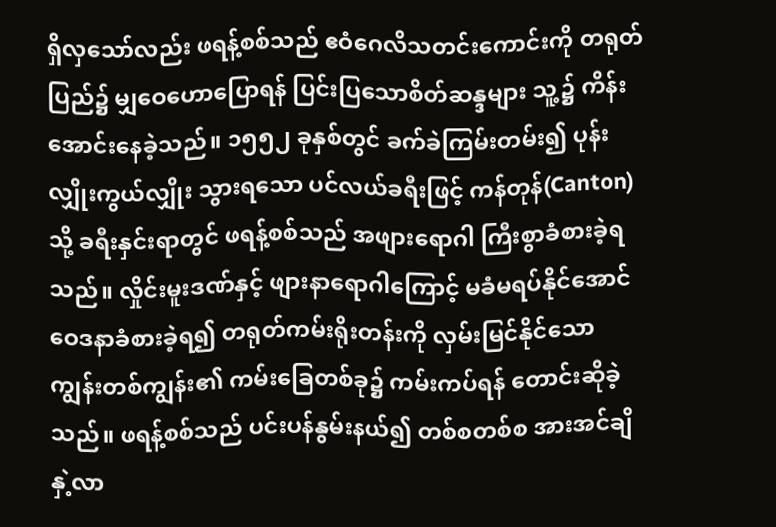ရှိလှသော်လည်း ဖရန့်စစ်သည် ဧဝံဂေလိသတင်းကောင်းကို တရုတ်ပြည်၌ မျှဝေဟောပြောရန် ပြင်းပြသောစိတ်ဆန္ဒများ သူ့၌ ကိန်းအောင်းနေခဲ့သည်။ ၁၅၅၂ ခုနှစ်တွင် ခက်ခဲကြမ်းတမ်း၍ ပုန်းလျှိုးကွယ်လျှိုး သွားရသော ပင်လယ်ခရီးဖြင့် ကန်တုန်(Canton)သို့ ခရီးနှင်းရာတွင် ဖရန့်စစ်သည် အဖျားရောဂါ ကြီးစွာခံစားခဲ့ရသည်။ လှိုင်းမူးဒဏ်နှင့် ဖျားနာရောဂါကြောင့် မခံမရပ်နိုင်အောင် ဝေဒနာခံစားခဲ့ရ၍ တရုတ်ကမ်းရိုးတန်းကို လှမ်းမြင်နိုင်သော ကျွန်းတစ်ကျွန်း၏ ကမ်းခြေတစ်ခု၌ ကမ်းကပ်ရန် တောင်းဆိုခဲ့သည်။ ဖရန့်စစ်သည် ပင်းပန်နွမ်းနယ်၍ တစ်စတစ်စ အားအင်ချိနှဲ့လာ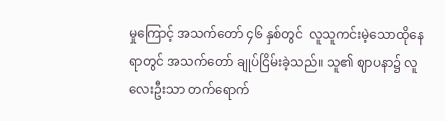မှုကြောင့် အသက်တော် ၄၆ နှစ်တွင်  လူသူကင်းမဲ့သောထိုနေရာတွင် အသက်တော် ချုပ်ငြိမ်းခဲ့သည်။ သူ၏ ဈာပနာ၌ လူလေးဦးသာ တက်ရောက်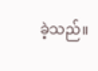ခဲ့သည်။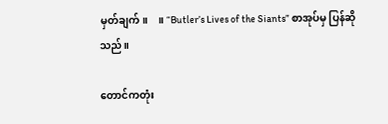မှတ်ချက်။    ။ “Butler’s Lives of the Siants” စာအုပ်မှ ပြန်ဆိုသည်။

တောင်ကတုံး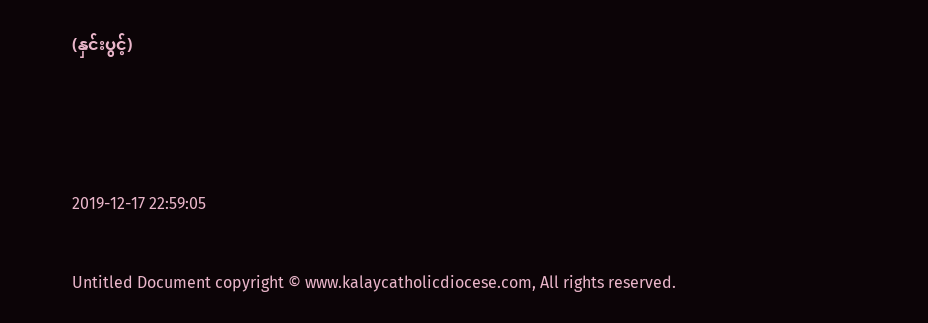(နှင်းပွင့်)



2019-12-17 22:59:05

Untitled Document copyright © www.kalaycatholicdiocese.com, All rights reserved.